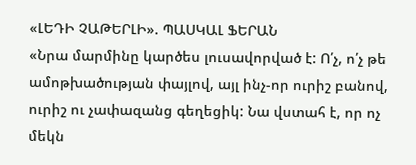«ԼԵԴԻ ՉԱԹԵՐԼԻ». ՊԱՍԿԱԼ ՖԵՐԱՆ
«Նրա մարմինը կարծես լուսավորված է: Ո՛չ, ո՛չ թե ամոթխածության փայլով, այլ ինչ-որ ուրիշ բանով, ուրիշ ու չափազանց գեղեցիկ: Նա վստահ է, որ ոչ մեկն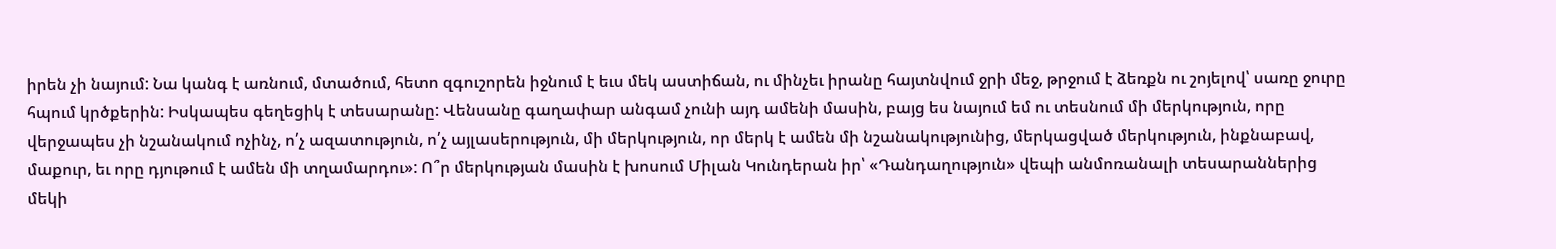իրեն չի նայում: Նա կանգ է առնում, մտածում, հետո զգուշորեն իջնում է եւս մեկ աստիճան, ու մինչեւ իրանը հայտնվում ջրի մեջ, թրջում է ձեռքն ու շոյելով՝ սառը ջուրը հպում կրծքերին: Իսկապես գեղեցիկ է տեսարանը: Վենսանը գաղափար անգամ չունի այդ ամենի մասին, բայց ես նայում եմ ու տեսնում մի մերկություն, որը վերջապես չի նշանակում ոչինչ, ո՛չ ազատություն, ո՛չ այլասերություն, մի մերկություն, որ մերկ է ամեն մի նշանակությունից, մերկացված մերկություն, ինքնաբավ, մաքուր, եւ որը դյութում է ամեն մի տղամարդու»: Ո՞ր մերկության մասին է խոսում Միլան Կունդերան իր՝ «Դանդաղություն» վեպի անմոռանալի տեսարաններից մեկի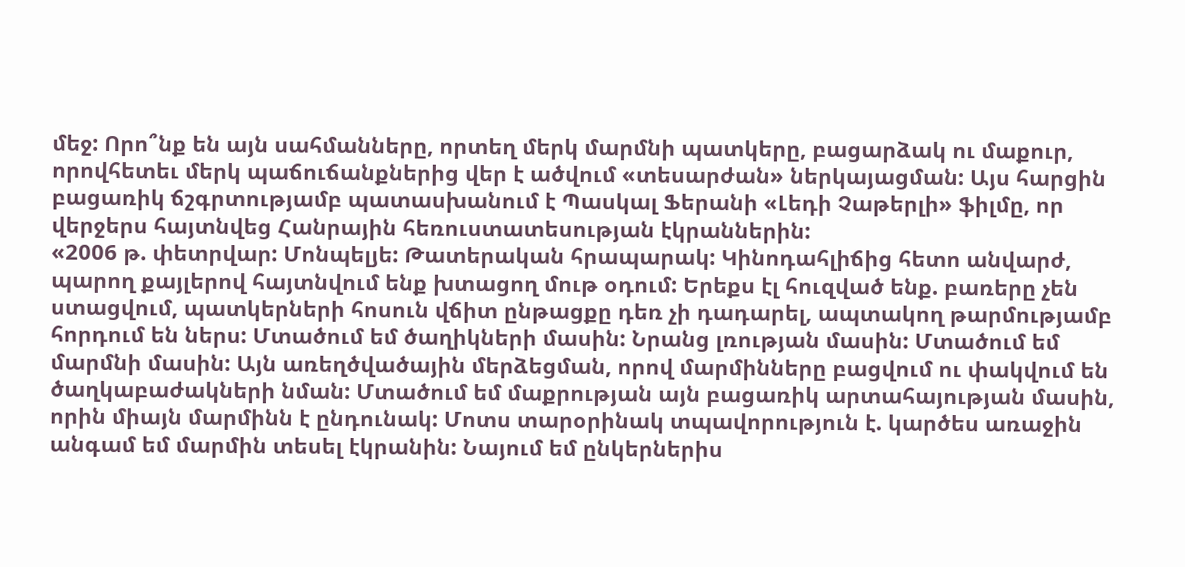մեջ: Որո՞նք են այն սահմանները, որտեղ մերկ մարմնի պատկերը, բացարձակ ու մաքուր, որովհետեւ մերկ պաճուճանքներից վեր է ածվում «տեսարժան» ներկայացման: Այս հարցին բացառիկ ճշգրտությամբ պատասխանում է Պասկալ Ֆերանի «Լեդի Չաթերլի» ֆիլմը, որ վերջերս հայտնվեց Հանրային հեռուստատեսության էկրաններին:
«2006 թ. փետրվար: Մոնպելյե: Թատերական հրապարակ: Կինոդահլիճից հետո անվարժ, պարող քայլերով հայտնվում ենք խտացող մութ օդում: Երեքս էլ հուզված ենք. բառերը չեն ստացվում, պատկերների հոսուն վճիտ ընթացքը դեռ չի դադարել, ապտակող թարմությամբ հորդում են ներս: Մտածում եմ ծաղիկների մասին: Նրանց լռության մասին: Մտածում եմ մարմնի մասին: Այն առեղծվածային մերձեցման, որով մարմինները բացվում ու փակվում են ծաղկաբաժակների նման: Մտածում եմ մաքրության այն բացառիկ արտահայության մասին, որին միայն մարմինն է ընդունակ: Մոտս տարօրինակ տպավորություն է. կարծես առաջին անգամ եմ մարմին տեսել էկրանին: Նայում եմ ընկերներիս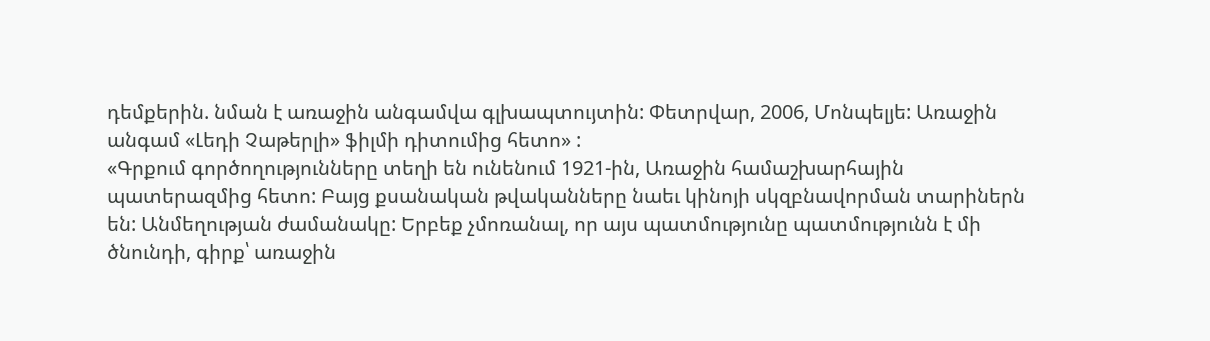դեմքերին. նման է առաջին անգամվա գլխապտույտին: Փետրվար, 2006, Մոնպելյե: Առաջին անգամ «Լեդի Չաթերլի» ֆիլմի դիտումից հետո» :
«Գրքում գործողությունները տեղի են ունենում 1921-ին, Առաջին համաշխարհային պատերազմից հետո: Բայց քսանական թվականները նաեւ կինոյի սկզբնավորման տարիներն են: Անմեղության ժամանակը: Երբեք չմոռանալ, որ այս պատմությունը պատմությունն է մի ծնունդի, գիրք՝ առաջին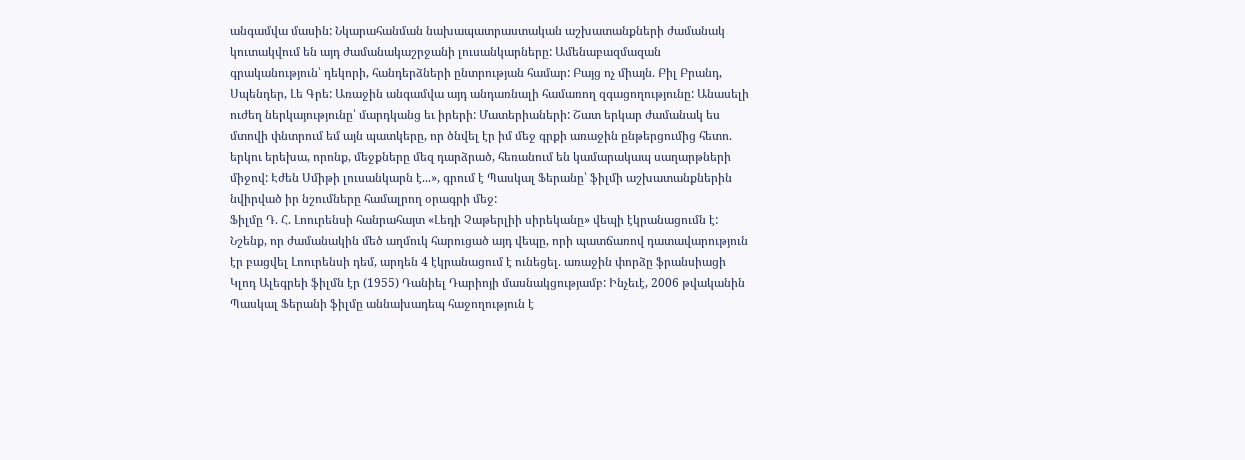անգամվա մասին: Նկարահանման նախապատրաստական աշխատանքների ժամանակ կուտակվում են այդ ժամանակաշրջանի լուսանկարները: Ամենաբազմազան գրականություն՝ դեկորի, հանդերձների ընտրության համար: Բայց ոչ միայն. Բիլ Բրանդ, Սպենդեր, Լե Գրե: Առաջին անգամվա այդ անդառնալի համառող զգացողությունը: Անասելի ուժեղ ներկայությունը՝ մարդկանց եւ իրերի: Մատերիաների: Շատ երկար ժամանակ ես մտովի փնտրում եմ այն պատկերը, որ ծնվել էր իմ մեջ գրքի առաջին ընթերցումից հետո. երկու երեխա, որոնք, մեջքները մեզ դարձրած, հեռանում են կամարակապ սաղարթների միջով: Էժեն Սմիթի լուսանկարն է...», գրում է Պասկալ Ֆերանը՝ ֆիլմի աշխատանքներին նվիրված իր նշումները համալրող օրագրի մեջ:
Ֆիլմը Դ. Հ. Լոուրենսի հանրահայտ «Լեդի Չաթերլիի սիրեկանը» վեպի էկրանացումն է: Նշենք, որ ժամանակին մեծ աղմուկ հարուցած այդ վեպը, որի պատճառով դատավարություն էր բացվել Լոուրենսի դեմ, արդեն 4 էկրանացում է ունեցել. առաջին փորձը ֆրանսիացի Կլոդ Ալեգրեի ֆիլմն էր (1955) Դանիել Դարիոյի մասնակցությամբ: Ինչեւէ, 2006 թվականին Պասկալ Ֆերանի ֆիլմը աննախադեպ հաջողություն է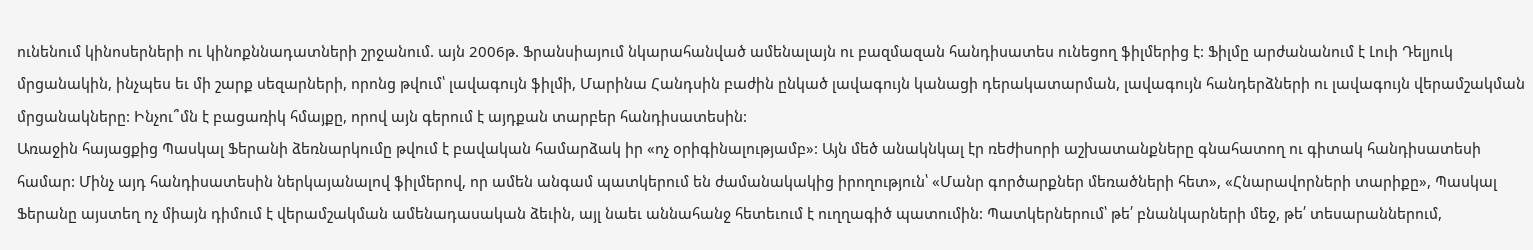ունենում կինոսերների ու կինոքննադատների շրջանում. այն 2006թ. Ֆրանսիայում նկարահանված ամենալայն ու բազմազան հանդիսատես ունեցող ֆիլմերից է: Ֆիլմը արժանանում է Լուի Դելյուկ մրցանակին, ինչպես եւ մի շարք սեզարների, որոնց թվում՝ լավագույն ֆիլմի, Մարինա Հանդսին բաժին ընկած լավագույն կանացի դերակատարման, լավագույն հանդերձների ու լավագույն վերամշակման մրցանակները: Ինչու՞մն է բացառիկ հմայքը, որով այն գերում է այդքան տարբեր հանդիսատեսին:
Առաջին հայացքից Պասկալ Ֆերանի ձեռնարկումը թվում է բավական համարձակ իր «ոչ օրիգինալությամբ»: Այն մեծ անակնկալ էր ռեժիսորի աշխատանքները գնահատող ու գիտակ հանդիսատեսի համար: Մինչ այդ հանդիսատեսին ներկայանալով ֆիլմերով, որ ամեն անգամ պատկերում են ժամանակակից իրողություն՝ «Մանր գործարքներ մեռածների հետ», «Հնարավորների տարիքը», Պասկալ Ֆերանը այստեղ ոչ միայն դիմում է վերամշակման ամենադասական ձեւին, այլ նաեւ աննահանջ հետեւում է ուղղագիծ պատումին: Պատկերներում՝ թե՛ բնանկարների մեջ, թե՛ տեսարաններում,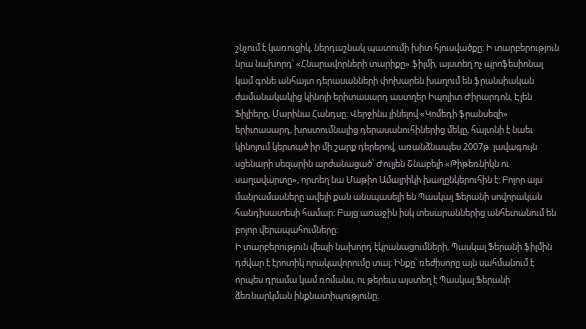շնչում է կառուցիկ, ներդաշնակ պատումի խիտ հյուսվածքը: Ի տարբերություն նրա նախորդ՝ «Հնարավորների տարիքը» ֆիլմի, այստեղ ոչ պրոֆեսիոնալ կամ գոնե անհայտ դերասանների փոխարեն խաղում են ֆրանսիական ժամանակակից կինոյի երիտասարդ աստղեր Իպոլիտ Ժիրարդոն, Էլեն Ֆիլիերը, Մարինա Հանդսը: Վերջինս լինելով «Կոմեդի ֆրանսեզի» երիտասարդ, խոստումնալից դերասանուհիներից մեկը, հայտնի է նաեւ կինոյում կերտած իր մի շարք դերերով, առանձնապես 2007թ. լավագույն սցենարի սեզարին արժանացած՝ Ժուլյեն Շնաբելի «Թիթեռնիկն ու սաղավարտը», որտեղ նա Մաթիո Ամալրիկի խաղընկերուհին է: Բոլոր այս մանրամասները ավելի քան անսպասելի են Պասկալ Ֆերանի սովորական հանդիսատեսի համար: Բայց առաջին իսկ տեսարաններից անհետանում են բոլոր վերապահումները:
Ի տարբերություն վեպի նախորդ էկրանացումների, Պասկալ Ֆերանի ֆիլմին դժվար է էրոտիկ որակավորումը տալ: Ինքը՝ ռեժիսորը այն սահմանում է որպես դրամա կամ ռոմանս, ու թերեւս այստեղ է Պասկալ Ֆերանի ձեռնարկման ինքնատիպությունը: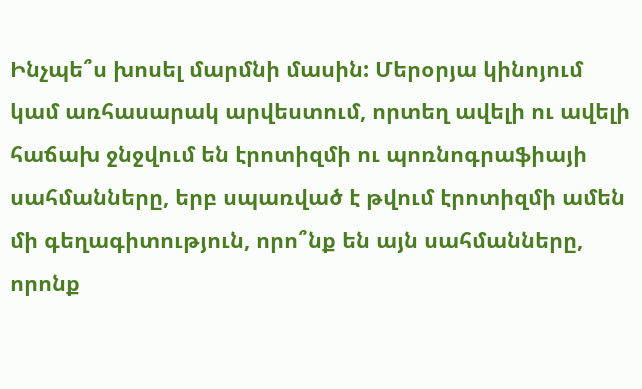Ինչպե՞ս խոսել մարմնի մասին: Մերօրյա կինոյում կամ առհասարակ արվեստում, որտեղ ավելի ու ավելի հաճախ ջնջվում են էրոտիզմի ու պոռնոգրաֆիայի սահմանները, երբ սպառված է թվում էրոտիզմի ամեն մի գեղագիտություն, որո՞նք են այն սահմանները, որոնք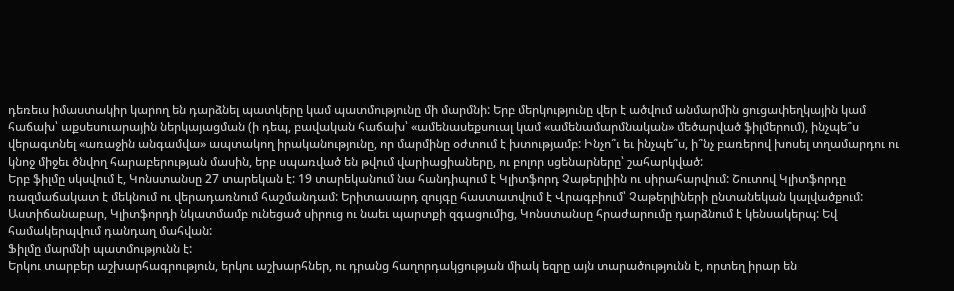դեռեւս իմաստակիր կարող են դարձնել պատկերը կամ պատմությունը մի մարմնի: Երբ մերկությունը վեր է ածվում անմարմին ցուցափեղկային կամ հաճախ՝ աքսեսուարային ներկայացման (ի դեպ, բավական հաճախ՝ «ամենասեքսուալ կամ «ամենամարմնական» մեծարված ֆիլմերում), ինչպե՞ս վերագտնել «առաջին անգամվա» ապտակող իրականությունը, որ մարմինը օժտում է խտությամբ: Ինչո՞ւ եւ ինչպե՞ս, ի՞նչ բառերով խոսել տղամարդու ու կնոջ միջեւ ծնվող հարաբերության մասին, երբ սպառված են թվում վարիացիաները, ու բոլոր սցենարները՝ շահարկված:
Երբ ֆիլմը սկսվում է, Կոնստանսը 27 տարեկան է: 19 տարեկանում նա հանդիպում է Կլիտֆորդ Չաթերլիին ու սիրահարվում: Շուտով Կլիտֆորդը ռազմաճակատ է մեկնում ու վերադառնում հաշմանդամ: Երիտասարդ զույգը հաստատվում է Վրագբիում՝ Չաթերլիների ընտանեկան կալվածքում: Աստիճանաբար, Կլիտֆորդի նկատմամբ ունեցած սիրուց ու նաեւ պարտքի զգացումից, Կոնստանսը հրաժարումը դարձնում է կենսակերպ: Եվ համակերպվում դանդաղ մահվան:
Ֆիլմը մարմնի պատմությունն է:
Երկու տարբեր աշխարհագրություն, երկու աշխարհներ, ու դրանց հաղորդակցության միակ եզրը այն տարածությունն է, որտեղ իրար են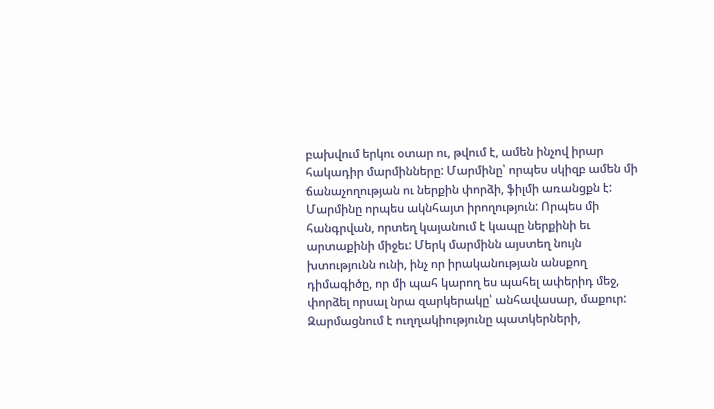բախվում երկու օտար ու, թվում է, ամեն ինչով իրար հակադիր մարմինները: Մարմինը՝ որպես սկիզբ ամեն մի ճանաչողության ու ներքին փորձի, ֆիլմի առանցքն է: Մարմինը որպես ակնհայտ իրողություն: Որպես մի հանգրվան, որտեղ կայանում է կապը ներքինի եւ արտաքինի միջեւ: Մերկ մարմինն այստեղ նույն խտությունն ունի, ինչ որ իրականության անսքող դիմագիծը, որ մի պահ կարող ես պահել ափերիդ մեջ, փորձել որսալ նրա զարկերակը՝ անհավասար, մաքուր:
Զարմացնում է ուղղակիությունը պատկերների,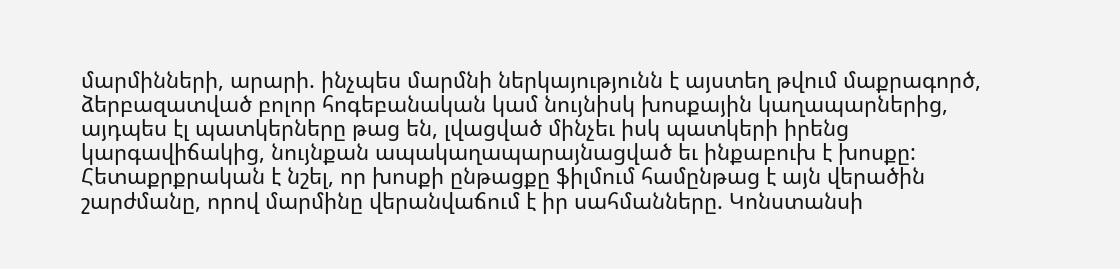մարմինների, արարի. ինչպես մարմնի ներկայությունն է այստեղ թվում մաքրագործ, ձերբազատված բոլոր հոգեբանական կամ նույնիսկ խոսքային կաղապարներից, այդպես էլ պատկերները թաց են, լվացված մինչեւ իսկ պատկերի իրենց կարգավիճակից, նույնքան ապակաղապարայնացված եւ ինքաբուխ է խոսքը: Հետաքրքրական է նշել, որ խոսքի ընթացքը ֆիլմում համընթաց է այն վերածին շարժմանը, որով մարմինը վերանվաճում է իր սահմանները. Կոնստանսի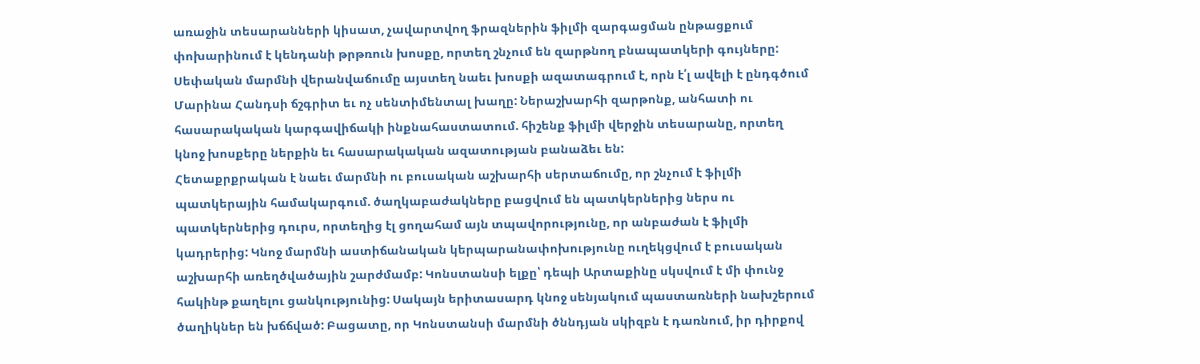առաջին տեսարանների կիսատ, չավարտվող ֆրազներին ֆիլմի զարգացման ընթացքում փոխարինում է կենդանի թրթռուն խոսքը, որտեղ շնչում են զարթնող բնապատկերի գույները: Սեփական մարմնի վերանվաճումը այստեղ նաեւ խոսքի ազատագրում է, որն է՛լ ավելի է ընդգծում Մարինա Հանդսի ճշգրիտ եւ ոչ սենտիմենտալ խաղը: Ներաշխարհի զարթոնք, անհատի ու հասարակական կարգավիճակի ինքնահաստատում. հիշենք ֆիլմի վերջին տեսարանը, որտեղ կնոջ խոսքերը ներքին եւ հասարակական ազատության բանաձեւ են:
Հետաքրքրական է նաեւ մարմնի ու բուսական աշխարհի սերտաճումը, որ շնչում է ֆիլմի պատկերային համակարգում. ծաղկաբաժակները բացվում են պատկերներից ներս ու պատկերներից դուրս, որտեղից էլ ցողահամ այն տպավորությունը, որ անբաժան է ֆիլմի կադրերից: Կնոջ մարմնի աստիճանական կերպարանափոխությունը ուղեկցվում է բուսական աշխարհի առեղծվածային շարժմամբ: Կոնստանսի ելքը՝ դեպի Արտաքինը սկսվում է մի փունջ հակինթ քաղելու ցանկությունից: Սակայն երիտասարդ կնոջ սենյակում պաստառների նախշերում ծաղիկներ են խճճված: Բացատը, որ Կոնստանսի մարմնի ծննդյան սկիզբն է դառնում, իր դիրքով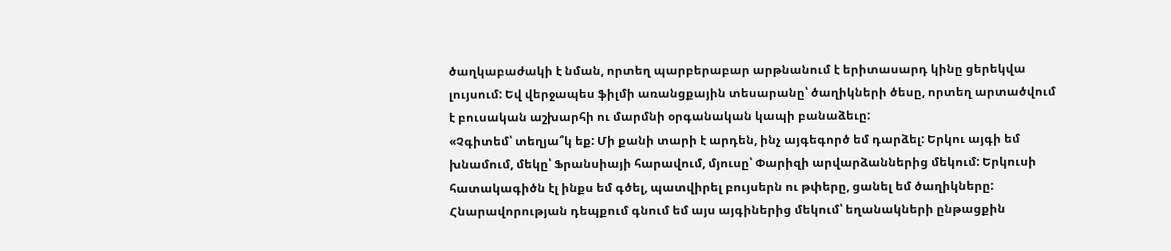ծաղկաբաժակի է նման, որտեղ պարբերաբար արթնանում է երիտասարդ կինը ցերեկվա լույսում: Եվ վերջապես ֆիլմի առանցքային տեսարանը՝ ծաղիկների ծեսը, որտեղ արտածվում է բուսական աշխարհի ու մարմնի օրգանական կապի բանաձեւը:
«Չգիտեմ՝ տեղյա՞կ եք: Մի քանի տարի է արդեն, ինչ այգեգործ եմ դարձել: Երկու այգի եմ խնամում, մեկը՝ Ֆրանսիայի հարավում, մյուսը՝ Փարիզի արվարձաններից մեկում: Երկուսի հատակագիծն էլ ինքս եմ գծել, պատվիրել բույսերն ու թփերը, ցանել եմ ծաղիկները: Հնարավորության դեպքում գնում եմ այս այգիներից մեկում՝ եղանակների ընթացքին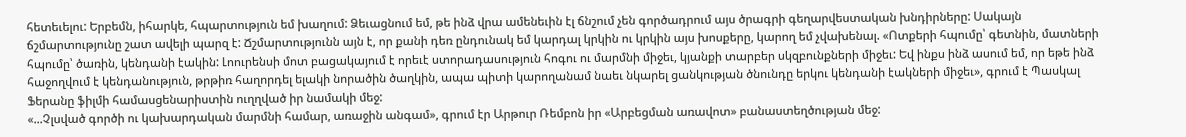հետեւելու: Երբեմն, իհարկե, հպարտություն եմ խաղում: Ձեւացնում եմ, թե ինձ վրա ամենեւին էլ ճնշում չեն գործադրում այս ծրագրի գեղարվեստական խնդիրները: Սակայն ճշմարտությունը շատ ավելի պարզ է: Ճշմարտությունն այն է, որ քանի դեռ ընդունակ եմ կարդալ կրկին ու կրկին այս խոսքերը, կարող եմ չվախենալ. «Ոտքերի հպումը՝ գետնին, մատների հպումը՝ ծառին, կենդանի էակին: Լոուրենսի մոտ բացակայում է որեւէ ստորադասություն հոգու ու մարմնի միջեւ, կյանքի տարբեր սկզբունքների միջեւ: Եվ ինքս ինձ ասում եմ, որ եթե ինձ հաջողվում է կենդանություն, թրթիռ հաղորդել ելակի նորածին ծաղկին, ապա պիտի կարողանամ նաեւ նկարել ցանկության ծնունդը երկու կենդանի էակների միջեւ», գրում է Պասկալ Ֆերանը ֆիլմի համասցենարիստին ուղղված իր նամակի մեջ:
«...Չլսված գործի ու կախարդական մարմնի համար, առաջին անգամ», գրում էր Արթուր Ռեմբոն իր «Արբեցման առավոտ» բանաստեղծության մեջ: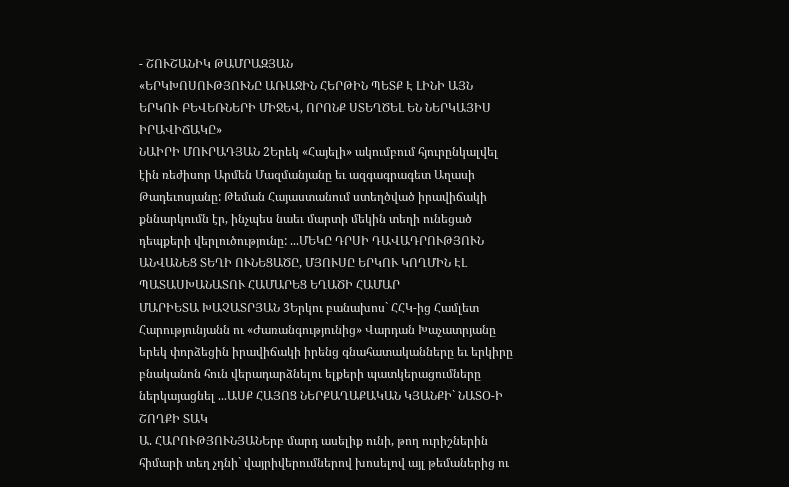- ՇՈՒՇԱՆԻԿ ԹԱՄՐԱԶՅԱՆ
«ԵՐԿԽՈՍՈՒԹՅՈՒՆԸ ԱՌԱՋԻՆ ՀԵՐԹԻՆ ՊԵՏՔ Է ԼԻՆԻ ԱՅՆ ԵՐԿՈՒ ԲԵՎԵՌՆԵՐԻ ՄԻՋԵՎ, ՈՐՈՆՔ ՍՏԵՂԾԵԼ ԵՆ ՆԵՐԿԱՅԻՍ ԻՐԱՎԻՃԱԿԸ»
ՆԱԻՐԻ ՄՈՒՐԱԴՅԱՆ 2Երեկ «Հայելի» ակումբում հյուրընկալվել էին ռեժիսոր Արմեն Մազմանյանը եւ ազգագրագետ Աղասի Թադեւոսյանը: Թեման Հայաստանում ստեղծված իրավիճակի քննարկումն էր, ինչպես նաեւ մարտի մեկին տեղի ունեցած դեպքերի վերլուծությունը: ...ՄԵԿԸ ԴՐՍԻ ԴԱՎԱԴՐՈՒԹՅՈՒՆ ԱՆՎԱՆԵՑ ՏԵՂԻ ՈՒՆԵՑԱԾԸ, ՄՅՈՒՍԸ ԵՐԿՈՒ ԿՈՂՄԻՆ ԷԼ ՊԱՏԱՍԽԱՆԱՏՈՒ ՀԱՄԱՐԵՑ ԵՂԱԾԻ ՀԱՄԱՐ
ՄԱՐԻԵՏԱ ԽԱՉԱՏՐՅԱՆ 3Երկու բանախոս` ՀՀԿ-ից Համլետ Հարությունյանն ու «Ժառանգությունից» Վարդան Խաչատրյանը երեկ փորձեցին իրավիճակի իրենց գնահատականները եւ երկիրը բնականոն հուն վերադարձնելու ելքերի պատկերացումները ներկայացնել ...ԱՍՔ ՀԱՅՈՑ ՆԵՐՔԱՂԱՔԱԿԱՆ ԿՅԱՆՔԻ` ՆԱՏՕ-Ի ՇՈՂՔԻ ՏԱԿ
Ա. ՀԱՐՈՒԹՅՈՒՆՅԱՆԵրբ մարդ ասելիք ունի, թող ուրիշներին հիմարի տեղ չդնի` վայրիվերումներով խոսելով այլ թեմաներից ու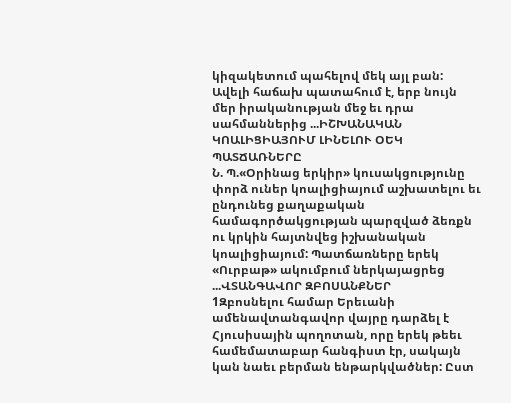կիզակետում պահելով մեկ այլ բան: Ավելի հաճախ պատահում է, երբ նույն մեր իրականության մեջ եւ դրա սահմաններից ...ԻՇԽԱՆԱԿԱՆ ԿՈԱԼԻՑԻԱՅՈՒՄ ԼԻՆԵԼՈՒ ՕԵԿ ՊԱՏՃԱՌՆԵՐԸ
Ն. Պ.«Օրինաց երկիր» կուսակցությունը փորձ ուներ կոալիցիայում աշխատելու եւ ընդունեց քաղաքական համագործակցության պարզված ձեռքն ու կրկին հայտնվեց իշխանական կոալիցիայում: Պատճառները երեկ «Ուրբաթ» ակումբում ներկայացրեց ...ՎՏԱՆԳԱՎՈՐ ԶԲՈՍԱՆՔՆԵՐ
1Զբոսնելու համար Երեւանի ամենավտանգավոր վայրը դարձել է Հյուսիսային պողոտան, որը երեկ թեեւ համեմատաբար հանգիստ էր, սակայն կան նաեւ բերման ենթարկվածներ: Ըստ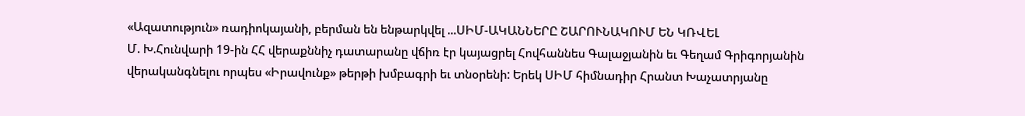«Ազատություն» ռադիոկայանի, բերման են ենթարկվել ...ՍԻՄ-ԱԿԱՆՆԵՐԸ ՇԱՐՈՒՆԱԿՈՒՄ ԵՆ ԿՌՎԵԼ
Մ. Խ.Հունվարի 19-ին ՀՀ վերաքննիչ դատարանը վճիռ էր կայացրել Հովհաննես Գալաջյանին եւ Գեղամ Գրիգորյանին վերականգնելու որպես «Իրավունք» թերթի խմբագրի եւ տնօրենի: Երեկ ՍԻՄ հիմնադիր Հրանտ Խաչատրյանը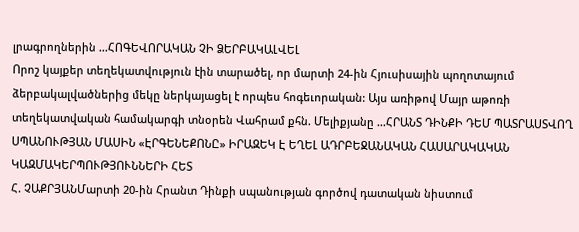լրագրողներին ...ՀՈԳԵՎՈՐԱԿԱՆ ՉԻ ՁԵՐԲԱԿԱԼՎԵԼ
Որոշ կայքեր տեղեկատվություն էին տարածել, որ մարտի 24-ին Հյուսիսային պողոտայում ձերբակալվածներից մեկը ներկայացել է որպես հոգեւորական: Այս առիթով Մայր աթոռի տեղեկատվական համակարգի տնօրեն Վահրամ քհն. Մելիքյանը ...ՀՐԱՆՏ ԴԻՆՔԻ ԴԵՄ ՊԱՏՐԱՍՏՎՈՂ ՍՊԱՆՈՒԹՅԱՆ ՄԱՍԻՆ «ԷՐԳԵՆԵՔՈՆԸ» ԻՐԱԶԵԿ Է ԵՂԵԼ ԱԴՐԲԵՋԱՆԱԿԱՆ ՀԱՍԱՐԱԿԱԿԱՆ ԿԱԶՄԱԿԵՐՊՈՒԹՅՈՒՆՆԵՐԻ ՀԵՏ
Հ. ՉԱՔՐՅԱՆՄարտի 20-ին Հրանտ Դինքի սպանության գործով դատական նիստում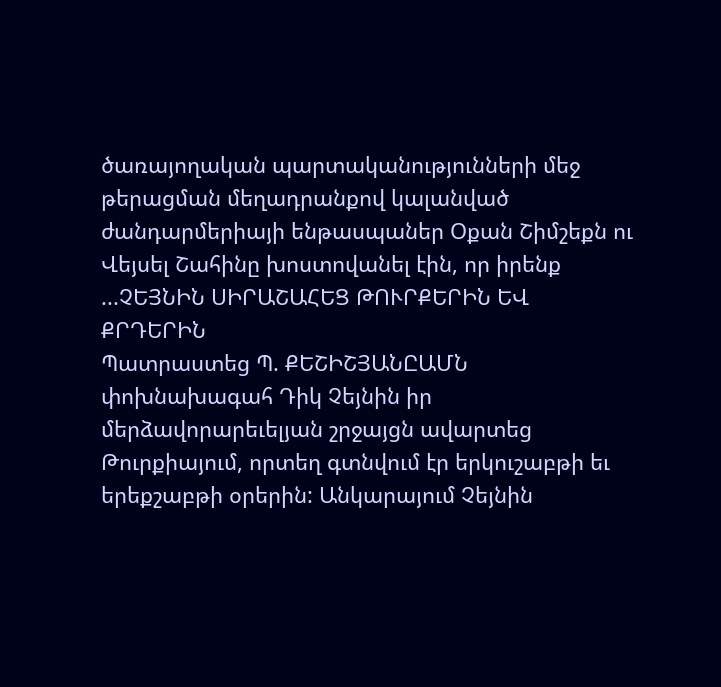ծառայողական պարտականությունների մեջ թերացման մեղադրանքով կալանված ժանդարմերիայի ենթասպաներ Օքան Շիմշեքն ու Վեյսել Շահինը խոստովանել էին, որ իրենք ...ՉԵՅՆԻՆ ՍԻՐԱՇԱՀԵՑ ԹՈՒՐՔԵՐԻՆ ԵՎ ՔՐԴԵՐԻՆ
Պատրաստեց Պ. ՔԵՇԻՇՅԱՆԸԱՄՆ փոխնախագահ Դիկ Չեյնին իր մերձավորարեւելյան շրջայցն ավարտեց Թուրքիայում, որտեղ գտնվում էր երկուշաբթի եւ երեքշաբթի օրերին: Անկարայում Չեյնին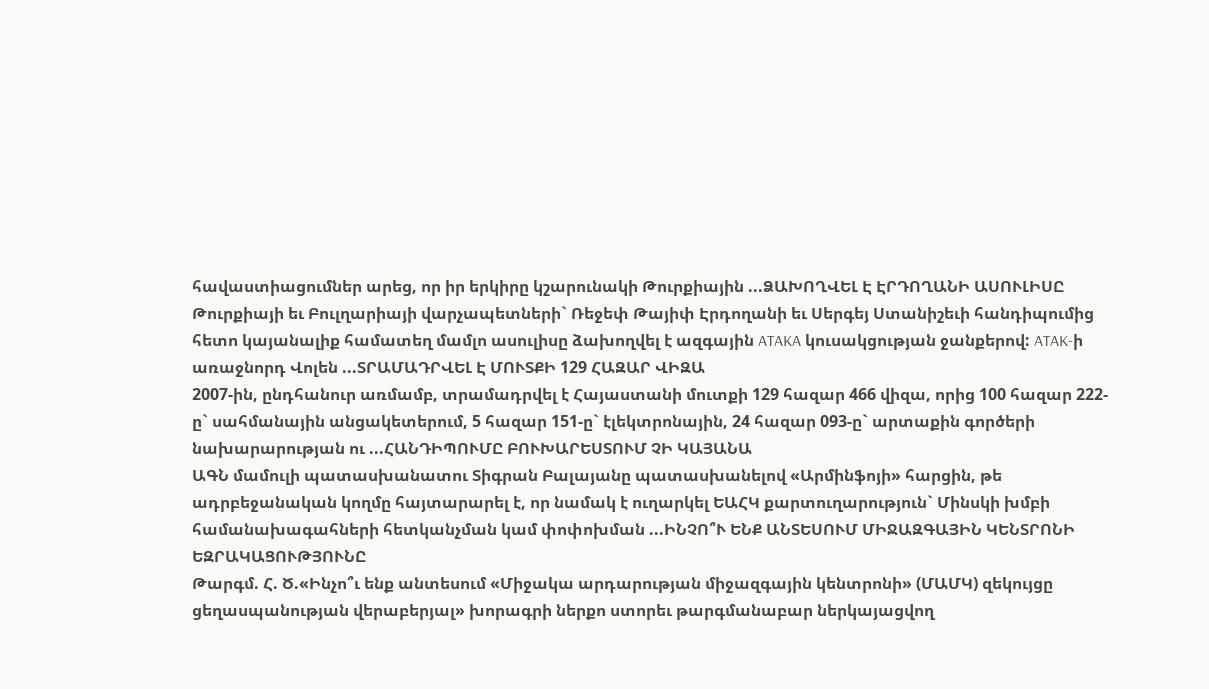հավաստիացումներ արեց, որ իր երկիրը կշարունակի Թուրքիային ...ՁԱԽՈՂՎԵԼ Է ԷՐԴՈՂԱՆԻ ԱՍՈՒԼԻՍԸ
Թուրքիայի եւ Բուլղարիայի վարչապետների` Ռեջեփ Թայիփ Էրդողանի եւ Սերգեյ Ստանիշեւի հանդիպումից հետո կայանալիք համատեղ մամլո ասուլիսը ձախողվել է ազգային ATAKA կուսակցության ջանքերով: ATAK-ի առաջնորդ Վոլեն ...ՏՐԱՄԱԴՐՎԵԼ Է ՄՈՒՏՔԻ 129 ՀԱԶԱՐ ՎԻԶԱ
2007-ին, ընդհանուր առմամբ, տրամադրվել է Հայաստանի մուտքի 129 հազար 466 վիզա, որից 100 հազար 222-ը` սահմանային անցակետերում, 5 հազար 151-ը` էլեկտրոնային, 24 հազար 093-ը` արտաքին գործերի նախարարության ու ...ՀԱՆԴԻՊՈՒՄԸ ԲՈՒԽԱՐԵՍՏՈՒՄ ՉԻ ԿԱՅԱՆԱ
ԱԳՆ մամուլի պատասխանատու Տիգրան Բալայանը պատասխանելով «Արմինֆոյի» հարցին, թե ադրբեջանական կողմը հայտարարել է, որ նամակ է ուղարկել ԵԱՀԿ քարտուղարություն` Մինսկի խմբի համանախագահների հետկանչման կամ փոփոխման ...ԻՆՉՈ՞Ւ ԵՆՔ ԱՆՏԵՍՈՒՄ ՄԻՋԱԶԳԱՅԻՆ ԿԵՆՏՐՈՆԻ ԵԶՐԱԿԱՑՈՒԹՅՈՒՆԸ
Թարգմ. Հ. Ծ.«Ինչո՞ւ ենք անտեսում «Միջակա արդարության միջազգային կենտրոնի» (ՄԱՄԿ) զեկույցը ցեղասպանության վերաբերյալ» խորագրի ներքո ստորեւ թարգմանաբար ներկայացվող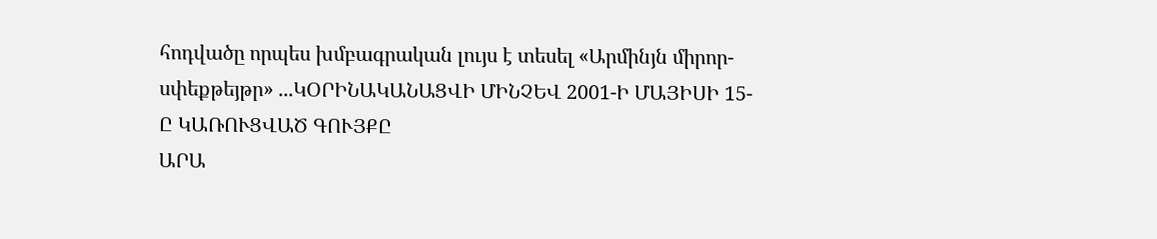հոդվածը որպես խմբագրական լույս է տեսել «Արմինյն միրոր-սփեքթեյթր» ...ԿՕՐԻՆԱԿԱՆԱՑՎԻ ՄԻՆՉԵՎ 2001-Ի ՄԱՅԻՍԻ 15-Ը ԿԱՌՈՒՑՎԱԾ ԳՈՒՅՔԸ
ԱՐԱ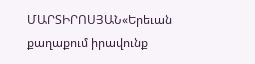ՄԱՐՏԻՐՈՍՅԱՆ«Երեւան քաղաքում իրավունք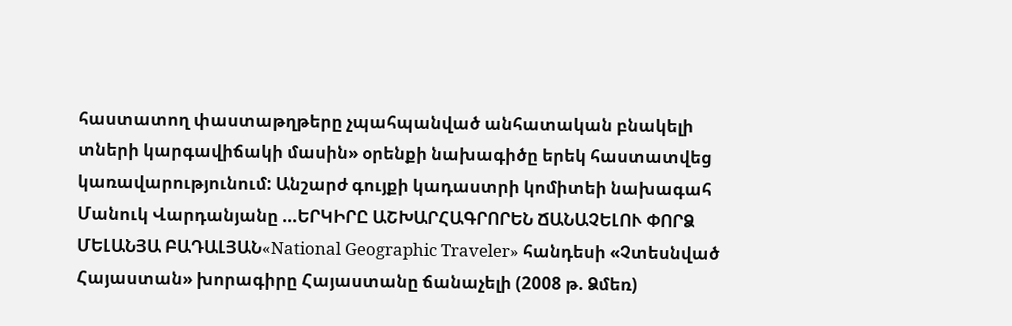հաստատող փաստաթղթերը չպահպանված անհատական բնակելի տների կարգավիճակի մասին» օրենքի նախագիծը երեկ հաստատվեց կառավարությունում: Անշարժ գույքի կադաստրի կոմիտեի նախագահ Մանուկ Վարդանյանը ...ԵՐԿԻՐԸ ԱՇԽԱՐՀԱԳՐՈՐԵՆ ՃԱՆԱՉԵԼՈՒ ՓՈՐՁ
ՄԵԼԱՆՅԱ ԲԱԴԱԼՅԱՆ«National Geographic Traveler» հանդեսի «Չտեսնված Հայաստան» խորագիրը Հայաստանը ճանաչելի (2008 թ. Ձմեռ)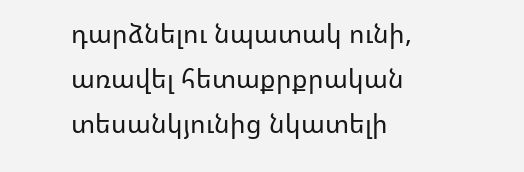դարձնելու նպատակ ունի, առավել հետաքրքրական տեսանկյունից նկատելի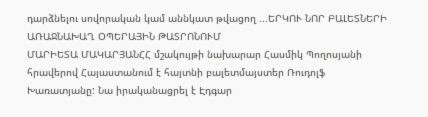դարձնելու սովորական կամ աննկատ թվացող ...ԵՐԿՈՒ ՆՈՐ ԲԱԼԵՏՆԵՐԻ ԱՌԱՋՆԱԽԱՂ ՕՊԵՐԱՅԻՆ ԹԱՏՐՈՆՈՒՄ
ՄԱՐԻԵՏԱ ՄԱԿԱՐՅԱՆՀՀ մշակույթի նախարար Հասմիկ Պողոսյանի հրավերով Հայաստանում է հայտնի բալետմայստեր Ռուդոլֆ Խառատյանը: Նա իրականացրել է Էդգար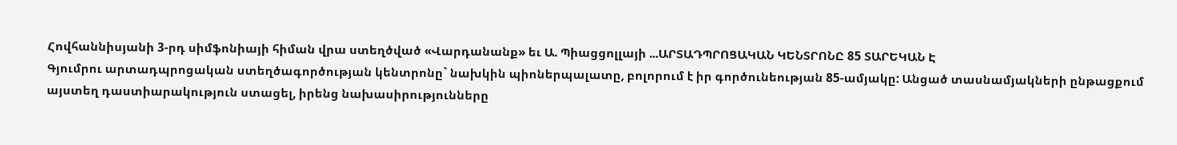Հովհաննիսյանի 3-րդ սիմֆոնիայի հիման վրա ստեղծված «Վարդանանք» եւ Ա. Պիացցոլլայի ...ԱՐՏԱԴՊՐՈՑԱԿԱՆ ԿԵՆՏՐՈՆԸ 85 ՏԱՐԵԿԱՆ Է
Գյումրու արտադպրոցական ստեղծագործության կենտրոնը` նախկին պիոներպալատը, բոլորում է իր գործունեության 85-ամյակը: Անցած տասնամյակների ընթացքում այստեղ դաստիարակություն ստացել, իրենց նախասիրությունները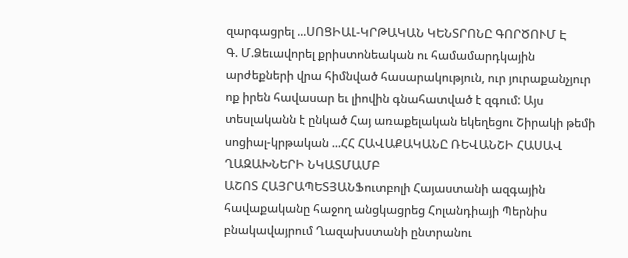զարգացրել ...ՍՈՑԻԱԼ-ԿՐԹԱԿԱՆ ԿԵՆՏՐՈՆԸ ԳՈՐԾՈՒՄ Է
Գ. Մ.Ձեւավորել քրիստոնեական ու համամարդկային արժեքների վրա հիմնված հասարակություն, ուր յուրաքանչյուր ոք իրեն հավասար եւ լիովին գնահատված է զգում: Այս տեսլականն է ընկած Հայ առաքելական եկեղեցու Շիրակի թեմի սոցիալ-կրթական ...ՀՀ ՀԱՎԱՔԱԿԱՆԸ ՌԵՎԱՆՇԻ ՀԱՍԱՎ ՂԱԶԱԽՆԵՐԻ ՆԿԱՏՄԱՄԲ
ԱՇՈՏ ՀԱՅՐԱՊԵՏՅԱՆՖուտբոլի Հայաստանի ազգային հավաքականը հաջող անցկացրեց Հոլանդիայի Պերնիս բնակավայրում Ղազախստանի ընտրանու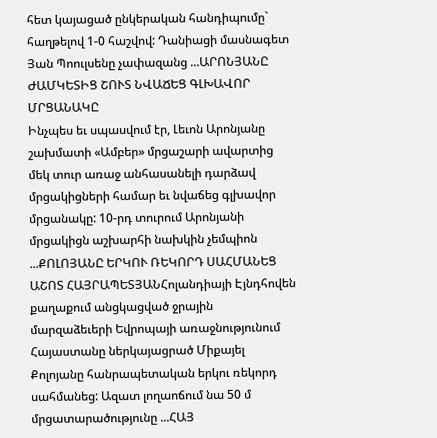հետ կայացած ընկերական հանդիպումը` հաղթելով 1-0 հաշվով: Դանիացի մասնագետ Յան Պոուլսենը չափազանց ...ԱՐՈՆՅԱՆԸ ԺԱՄԿԵՏԻՑ ՇՈՒՏ ՆՎԱՃԵՑ ԳԼԽԱՎՈՐ ՄՐՑԱՆԱԿԸ
Ինչպես եւ սպասվում էր, Լեւոն Արոնյանը շախմատի «Ամբեր» մրցաշարի ավարտից մեկ տուր առաջ անհասանելի դարձավ մրցակիցների համար եւ նվաճեց գլխավոր մրցանակը: 10-րդ տուրում Արոնյանի մրցակիցն աշխարհի նախկին չեմպիոն ...ՔՈԼՈՅԱՆԸ ԵՐԿՈՒ ՌԵԿՈՐԴ ՍԱՀՄԱՆԵՑ
ԱՇՈՏ ՀԱՅՐԱՊԵՏՅԱՆՀոլանդիայի Էյնդհովեն քաղաքում անցկացված ջրային մարզաձեւերի Եվրոպայի առաջնությունում Հայաստանը ներկայացրած Միքայել Քոլոյանը հանրապետական երկու ռեկորդ սահմանեց: Ազատ լողաոճում նա 50 մ մրցատարածությունը ...ՀԱՅ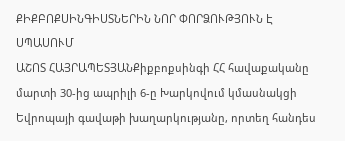ՔԻՔԲՈՔՍԻՆԳԻՍՏՆԵՐԻՆ ՆՈՐ ՓՈՐՁՈՒԹՅՈՒՆ Է ՍՊԱՍՈՒՄ
ԱՇՈՏ ՀԱՅՐԱՊԵՏՅԱՆՔիքբոքսինգի ՀՀ հավաքականը մարտի 30-ից ապրիլի 6-ը Խարկովում կմասնակցի Եվրոպայի գավաթի խաղարկությանը, որտեղ հանդես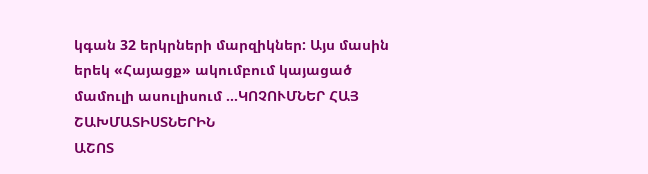կգան 32 երկրների մարզիկներ: Այս մասին երեկ «Հայացք» ակումբում կայացած մամուլի ասուլիսում ...ԿՈՉՈՒՄՆԵՐ ՀԱՅ ՇԱԽՄԱՏԻՍՏՆԵՐԻՆ
ԱՇՈՏ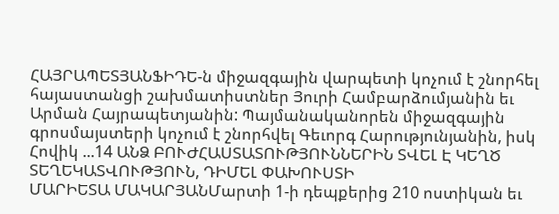ՀԱՅՐԱՊԵՏՅԱՆՖԻԴԵ-ն միջազգային վարպետի կոչում է շնորհել հայաստանցի շախմատիստներ Յուրի Համբարձումյանին եւ Արման Հայրապետյանին: Պայմանականորեն միջազգային գրոսմայստերի կոչում է շնորհվել Գեւորգ Հարությունյանին, իսկ Հովիկ ...14 ԱՆՁ ԲՈՒԺՀԱՍՏԱՏՈՒԹՅՈՒՆՆԵՐԻՆ ՏՎԵԼ Է ԿԵՂԾ ՏԵՂԵԿԱՏՎՈՒԹՅՈՒՆ, ԴԻՄԵԼ ՓԱԽՈՒՍՏԻ
ՄԱՐԻԵՏԱ ՄԱԿԱՐՅԱՆՄարտի 1-ի դեպքերից 210 ոստիկան եւ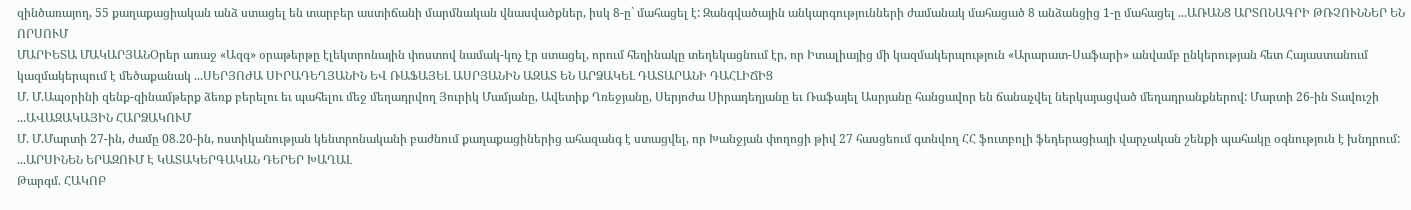զինծառայող, 55 քաղաքացիական անձ ստացել են տարբեր աստիճանի մարմնական վնասվածքներ, իսկ 8-ը` մահացել է: Զանգվածային անկարգությունների ժամանակ մահացած 8 անձանցից 1-ը մահացել ...ԱՌԱՆՑ ԱՐՏՈՆԱԳՐԻ ԹՌՉՈՒՆՆԵՐ ԵՆ ՈՐՍՈՒՄ
ՄԱՐԻԵՏԱ ՄԱԿԱՐՅԱՆՕրեր առաջ «Ազգ» օրաթերթը էլեկտրոնային փոստով նամակ-կոչ էր ստացել, որում հեղինակը տեղեկացնում էր, որ Իտալիայից մի կազմակերպություն «Արարատ-Սաֆարի» անվամբ ընկերության հետ Հայաստանում կազմակերպում է մեծաքանակ ...ՍԵՐՅՈԺԱ ՍԻՐԱԴԵՂՅԱՆԻՆ ԵՎ ՌԱՖԱՅԵԼ ԱՍՐՅԱՆԻՆ ԱԶԱՏ ԵՆ ԱՐՁԱԿԵԼ ԴԱՏԱՐԱՆԻ ԴԱՀԼԻՃԻՑ
Մ. Մ.Ապօրինի զենք-զինամթերք ձեռք բերելու եւ պահելու մեջ մեղադրվող Յուրիկ Մամյանը, Ավետիք Ղռեջյանը, Սերյոժա Սիրադեղյանը եւ Ռաֆայել Ասրյանը հանցավոր են ճանաչվել ներկայացված մեղադրանքներով: Մարտի 26-ին Տավուշի ...ԱՎԱԶԱԿԱՅԻՆ ՀԱՐՁԱԿՈՒՄ
Մ. Մ.Մարտի 27-ին, ժամը 08.20-ին, ոստիկանության կենտրոնականի բաժնում քաղաքացիներից ահազանգ է ստացվել, որ Խանջյան փողոցի թիվ 27 հասցեում գտնվող ՀՀ ֆուտբոլի ֆեդերացիայի վարչական շենքի պահակը օգնություն է խնդրում: ...ԱՐՍԻՆԵՆ ԵՐԱԶՈՒՄ Է ԿԱՏԱԿԵՐԳԱԿԱՆ ԴԵՐԵՐ ԽԱՂԱԼ
Թարգմ. ՀԱԿՈԲ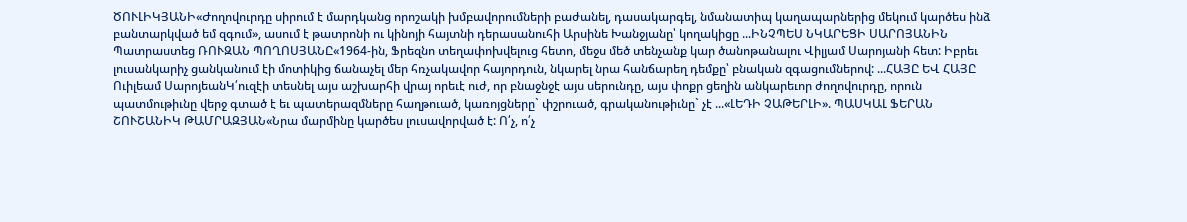ԾՈՒԼԻԿՅԱՆԻ«Ժողովուրդը սիրում է մարդկանց որոշակի խմբավորումների բաժանել, դասակարգել, նմանատիպ կաղապարներից մեկում կարծես ինձ բանտարկված եմ զգում», ասում է թատրոնի ու կինոյի հայտնի դերասանուհի Արսինե Խանջյանը՝ կողակիցը ...ԻՆՉՊԵՍ ՆԿԱՐԵՑԻ ՍԱՐՈՅԱՆԻՆ
Պատրաստեց ՌՈՒԶԱՆ ՊՈՂՈՍՅԱՆԸ«1964-ին, Ֆրեզնո տեղափոխվելուց հետո, մեջս մեծ տենչանք կար ծանոթանալու Վիլյամ Սարոյանի հետ: Իբրեւ լուսանկարիչ ցանկանում էի մոտիկից ճանաչել մեր հռչակավոր հայորդուն, նկարել նրա հանճարեղ դեմքը՝ բնական զգացումներով: ...ՀԱՅԸ ԵՎ ՀԱՅԸ
Ուիլեամ ՍարոյեանԿ՛ուզէի տեսնել այս աշխարհի վրայ որեւէ ուժ, որ բնաջնջէ այս սերունդը, այս փոքր ցեղին անկարեւոր ժողովուրդը, որուն պատմութիւնը վերջ գտած է եւ պատերազմները հաղթուած, կառոյցները` փշրուած, գրականութիւնը` չէ ...«ԼԵԴԻ ՉԱԹԵՐԼԻ». ՊԱՍԿԱԼ ՖԵՐԱՆ
ՇՈՒՇԱՆԻԿ ԹԱՄՐԱԶՅԱՆ«Նրա մարմինը կարծես լուսավորված է: Ո՛չ, ո՛չ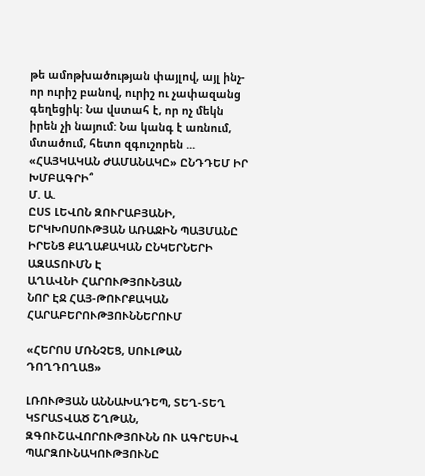թե ամոթխածության փայլով, այլ ինչ-որ ուրիշ բանով, ուրիշ ու չափազանց գեղեցիկ: Նա վստահ է, որ ոչ մեկն իրեն չի նայում: Նա կանգ է առնում, մտածում, հետո զգուշորեն ...
«ՀԱՅԿԱԿԱՆ ԺԱՄԱՆԱԿԸ» ԸՆԴԴԵՄ ԻՐ ԽՄԲԱԳՐԻ՞
Մ. Ա.
ԸՍՏ ԼԵՎՈՆ ԶՈՒՐԱԲՅԱՆԻ, ԵՐԿԽՈՍՈՒԹՅԱՆ ԱՌԱՋԻՆ ՊԱՅՄԱՆԸ ԻՐԵՆՑ ՔԱՂԱՔԱԿԱՆ ԸՆԿԵՐՆԵՐԻ ԱԶԱՏՈՒՄՆ Է
ԱՂԱՎՆԻ ՀԱՐՈՒԹՅՈՒՆՅԱՆ
ՆՈՐ ԷՋ ՀԱՅ-ԹՈՒՐՔԱԿԱՆ ՀԱՐԱԲԵՐՈՒԹՅՈՒՆՆԵՐՈՒՄ

«ՀԵՐՈՍ ՄՌՆՉԵՑ, ՍՈՒԼԹԱՆ ԴՈՂԴՈՂԱՑ»

ԼՌՈՒԹՅԱՆ ԱՆՆԱԽԱԴԵՊ, ՏԵՂ-ՏԵՂ ԿՏՐԱՏՎԱԾ ՇՂԹԱՆ, ԶԳՈՒՇԱՎՈՐՈՒԹՅՈՒՆՆ ՈՒ ԱԳՐԵՍԻՎ ՊԱՐԶՈՒՆԱԿՈՒԹՅՈՒՆԸ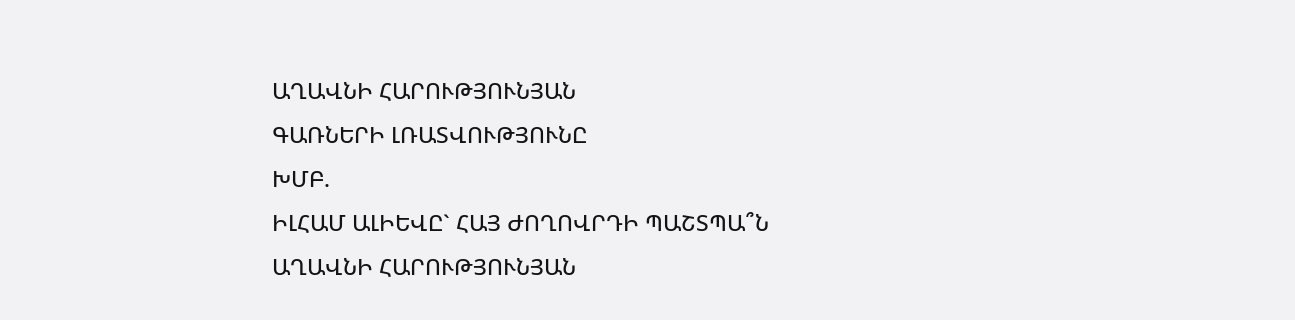ԱՂԱՎՆԻ ՀԱՐՈՒԹՅՈՒՆՅԱՆ
ԳԱՌՆԵՐԻ ԼՌԱՏՎՈՒԹՅՈՒՆԸ
ԽՄԲ.
ԻԼՀԱՄ ԱԼԻԵՎԸ` ՀԱՅ ԺՈՂՈՎՐԴԻ ՊԱՇՏՊԱ՞Ն
ԱՂԱՎՆԻ ՀԱՐՈՒԹՅՈՒՆՅԱՆ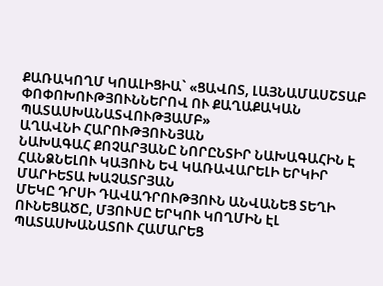ՔԱՌԱԿՈՂՄ ԿՈԱԼԻՑԻԱ` «ՑԱՎՈՏ, ԼԱՅՆԱՄԱՍՇՏԱԲ ՓՈՓՈԽՈՒԹՅՈՒՆՆԵՐՈՎ ՈՒ ՔԱՂԱՔԱԿԱՆ ՊԱՏԱՍԽԱՆԱՏՎՈՒԹՅԱՄԲ»
ԱՂԱՎՆԻ ՀԱՐՈՒԹՅՈՒՆՅԱՆ
ՆԱԽԱԳԱՀ ՔՈՉԱՐՅԱՆԸ ՆՈՐԸՆՏԻՐ ՆԱԽԱԳԱՀԻՆ Է ՀԱՆՁՆԵԼՈՒ ԿԱՅՈՒՆ ԵՎ ԿԱՌԱՎԱՐԵԼԻ ԵՐԿԻՐ
ՄԱՐԻԵՏԱ ԽԱՉԱՏՐՅԱՆ
ՄԵԿԸ ԴՐՍԻ ԴԱՎԱԴՐՈՒԹՅՈՒՆ ԱՆՎԱՆԵՑ ՏԵՂԻ ՈՒՆԵՑԱԾԸ, ՄՅՈՒՍԸ ԵՐԿՈՒ ԿՈՂՄԻՆ ԷԼ ՊԱՏԱՍԽԱՆԱՏՈՒ ՀԱՄԱՐԵՑ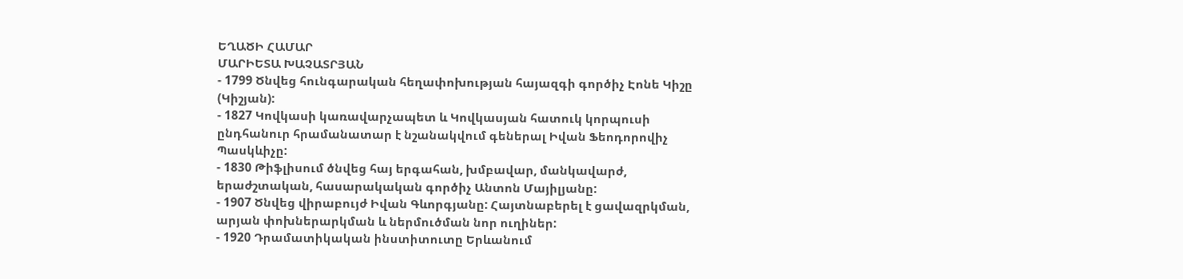ԵՂԱԾԻ ՀԱՄԱՐ
ՄԱՐԻԵՏԱ ԽԱՉԱՏՐՅԱՆ
- 1799 Ծնվեց հունգարական հեղափոխության հայազգի գործիչ Էոնե Կիշը (Կիշյան):
- 1827 Կովկասի կառավարչապետ և Կովկասյան հատուկ կորպուսի ընդհանուր հրամանատար է նշանակվում գեներալ Իվան Ֆեոդորովիչ Պասկևիչը:
- 1830 Թիֆլիսում ծնվեց հայ երգահան, խմբավար, մանկավարժ, երաժշտական, հասարակական գործիչ Անտոն Մայիլյանը:
- 1907 Ծնվեց վիրաբույժ Իվան Գևորգյանը: Հայտնաբերել է ցավազրկման, արյան փոխներարկման և ներմուծման նոր ուղիներ:
- 1920 Դրամատիկական ինստիտուտը Երևանում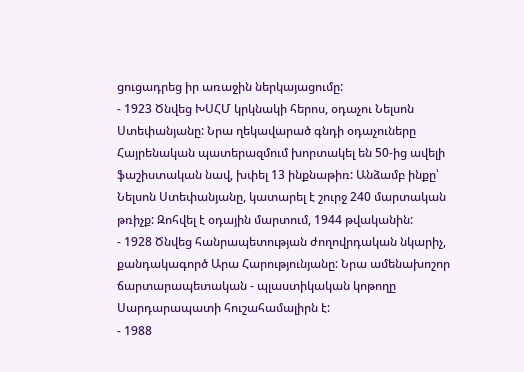ցուցադրեց իր առաջին ներկայացումը:
- 1923 Ծնվեց ԽՍՀՄ կրկնակի հերոս, օդաչու Նելսոն Ստեփանյանը: Նրա ղեկավարած գնդի օդաչուները Հայրենական պատերազմում խորտակել են 50-ից ավելի ֆաշիստական նավ, խփել 13 ինքնաթիռ: Անձամբ ինքը՝ Նելսոն Ստեփանյանը, կատարել է շուրջ 240 մարտական թռիչք: Զոհվել է օդային մարտում, 1944 թվականին:
- 1928 Ծնվեց հանրապետության ժողովրդական նկարիչ, քանդակագործ Արա Հարությունյանը: Նրա ամենախոշոր ճարտարապետական - պլաստիկական կոթողը Սարդարապատի հուշահամալիրն է:
- 1988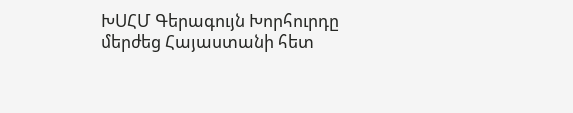ԽՍՀՄ Գերագույն Խորհուրդը մերժեց Հայաստանի հետ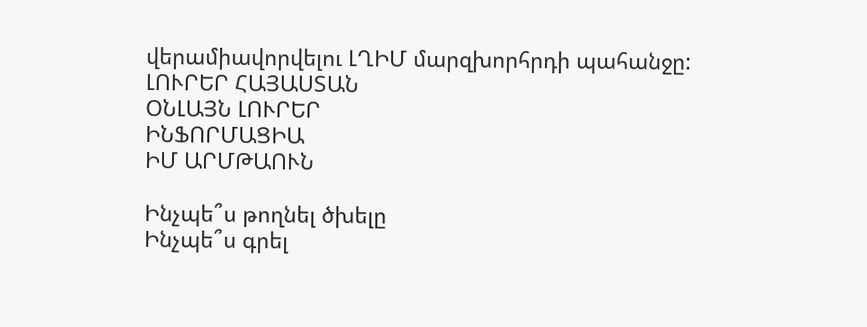վերամիավորվելու ԼՂԻՄ մարզխորհրդի պահանջը:
ԼՈՒՐԵՐ ՀԱՅԱՍՏԱՆ
ՕՆԼԱՅՆ ԼՈՒՐԵՐ
ԻՆՖՈՐՄԱՑԻԱ
ԻՄ ԱՐՄԹԱՈՒՆ

Ինչպե՞ս թողնել ծխելը
Ինչպե՞ս գրել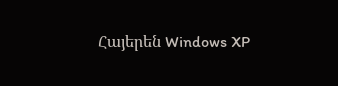Հայերեն Windows XP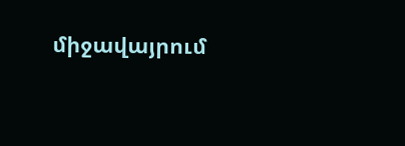միջավայրում